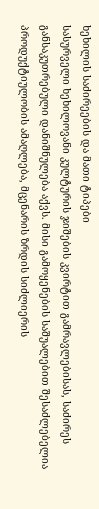ხეხილის საძირეების და მათი ტიპები
სასურველი ხეხილოვანი კულტურის ჯიშების კვირტით გამრავლებისას, საძირეს განსაკუთრებული დანიშნულება აქვს. მისი გამოყენების საშუალებით შესაძლებელია პროდუქტიულობის ამაღლება, მცენარის ზრდის სიძლიერის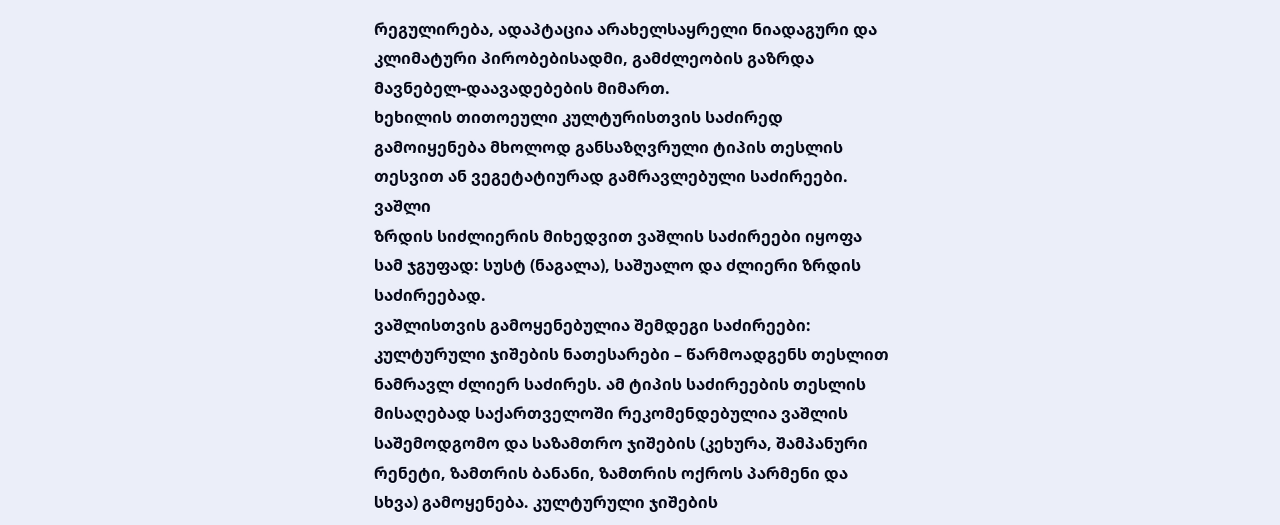რეგულირება, ადაპტაცია არახელსაყრელი ნიადაგური და კლიმატური პირობებისადმი, გამძლეობის გაზრდა მავნებელ-დაავადებების მიმართ.
ხეხილის თითოეული კულტურისთვის საძირედ გამოიყენება მხოლოდ განსაზღვრული ტიპის თესლის თესვით ან ვეგეტატიურად გამრავლებული საძირეები.
ვაშლი
ზრდის სიძლიერის მიხედვით ვაშლის საძირეები იყოფა სამ ჯგუფად: სუსტ (ნაგალა), საშუალო და ძლიერი ზრდის საძირეებად.
ვაშლისთვის გამოყენებულია შემდეგი საძირეები:
კულტურული ჯიშების ნათესარები – წარმოადგენს თესლით ნამრავლ ძლიერ საძირეს. ამ ტიპის საძირეების თესლის მისაღებად საქართველოში რეკომენდებულია ვაშლის საშემოდგომო და საზამთრო ჯიშების (კეხურა, შამპანური რენეტი, ზამთრის ბანანი, ზამთრის ოქროს პარმენი და სხვა) გამოყენება. კულტურული ჯიშების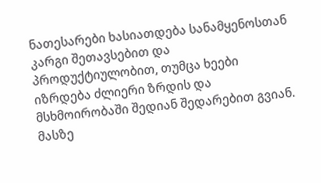ნათესარები ხასიათდება სანამყენოსთან კარგი შეთავსებით და პროდუქტიულობით, თუმცა ხეები იზრდება ძლიერი ზრდის და მსხმოირობაში შედიან შედარებით გვიან. მასზე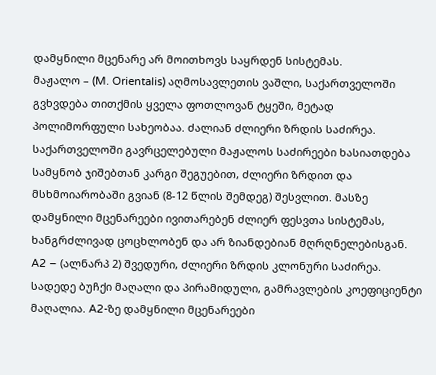დამყნილი მცენარე არ მოითხოვს საყრდენ სისტემას.
მაჟალო – (M. Orientalis) აღმოსავლეთის ვაშლი, საქართველოში გვხვდება თითქმის ყველა ფოთლოვან ტყეში, მეტად პოლიმორფული სახეობაა. ძალიან ძლიერი ზრდის საძირეა. საქართველოში გავრცელებული მაჟალოს საძირეები ხასიათდება სამყნობ ჯიშებთან კარგი შეგუებით, ძლიერი ზრდით და მსხმოიარობაში გვიან (8-12 წლის შემდეგ) შესვლით. მასზე დამყნილი მცენარეები ივითარებენ ძლიერ ფესვთა სისტემას, ხანგრძლივად ცოცხლობენ და არ ზიანდებიან მღრღნელებისგან.
A2 – (ალნარპ 2) შვედური, ძლიერი ზრდის კლონური საძირეა. სადედე ბუჩქი მაღალი და პირამიდული, გამრავლების კოეფიციენტი მაღალია. A2-ზე დამყნილი მცენარეები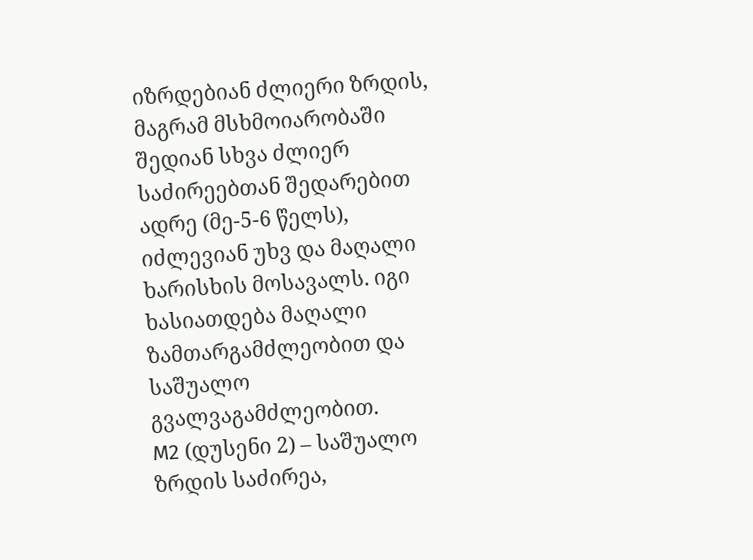იზრდებიან ძლიერი ზრდის, მაგრამ მსხმოიარობაში შედიან სხვა ძლიერ საძირეებთან შედარებით ადრე (მე-5-6 წელს), იძლევიან უხვ და მაღალი ხარისხის მოსავალს. იგი ხასიათდება მაღალი ზამთარგამძლეობით და საშუალო გვალვაგამძლეობით.
M2 (დუსენი 2) – საშუალო ზრდის საძირეა,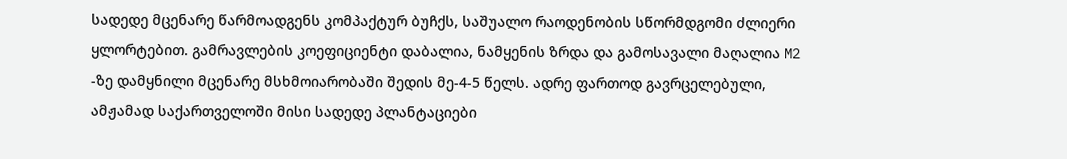სადედე მცენარე წარმოადგენს კომპაქტურ ბუჩქს, საშუალო რაოდენობის სწორმდგომი ძლიერი ყლორტებით. გამრავლების კოეფიციენტი დაბალია, ნამყენის ზრდა და გამოსავალი მაღალია M2 -ზე დამყნილი მცენარე მსხმოიარობაში შედის მე-4-5 წელს. ადრე ფართოდ გავრცელებული, ამჟამად საქართველოში მისი სადედე პლანტაციები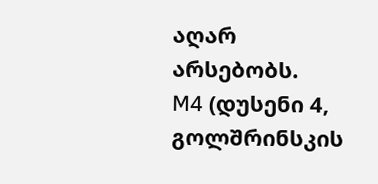აღარ არსებობს.
M4 (დუსენი 4, გოლშრინსკის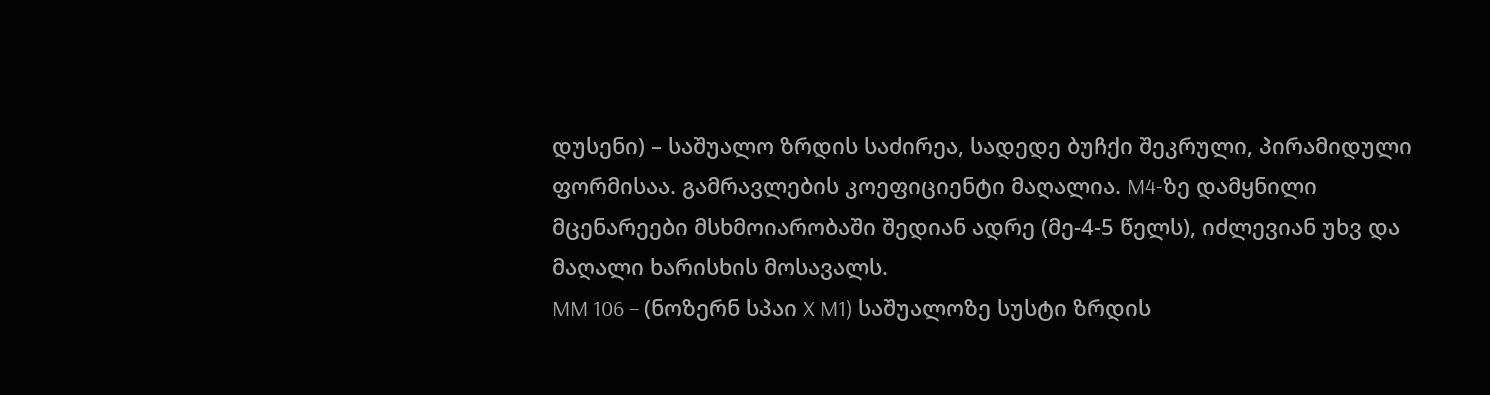დუსენი) – საშუალო ზრდის საძირეა, სადედე ბუჩქი შეკრული, პირამიდული ფორმისაა. გამრავლების კოეფიციენტი მაღალია. M4-ზე დამყნილი მცენარეები მსხმოიარობაში შედიან ადრე (მე-4-5 წელს), იძლევიან უხვ და მაღალი ხარისხის მოსავალს.
MM 106 – (ნოზერნ სპაი X M1) საშუალოზე სუსტი ზრდის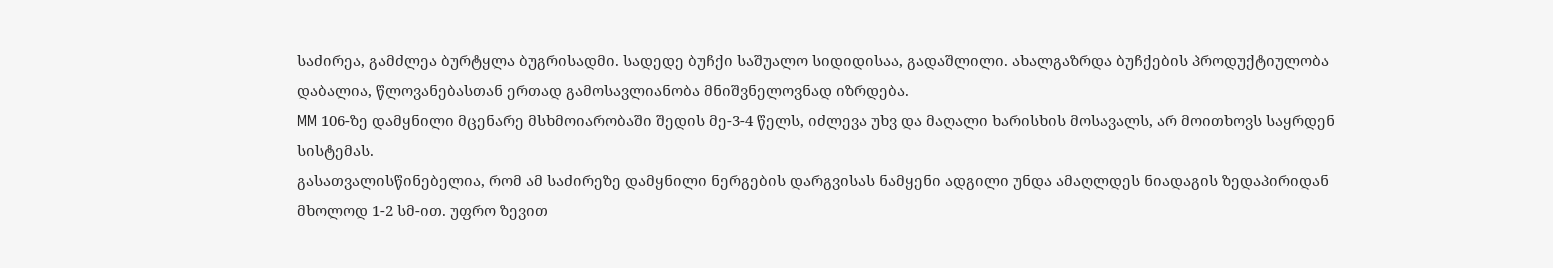საძირეა, გამძლეა ბურტყლა ბუგრისადმი. სადედე ბუჩქი საშუალო სიდიდისაა, გადაშლილი. ახალგაზრდა ბუჩქების პროდუქტიულობა დაბალია, წლოვანებასთან ერთად გამოსავლიანობა მნიშვნელოვნად იზრდება.
MM 106-ზე დამყნილი მცენარე მსხმოიარობაში შედის მე-3-4 წელს, იძლევა უხვ და მაღალი ხარისხის მოსავალს, არ მოითხოვს საყრდენ სისტემას.
გასათვალისწინებელია, რომ ამ საძირეზე დამყნილი ნერგების დარგვისას ნამყენი ადგილი უნდა ამაღლდეს ნიადაგის ზედაპირიდან მხოლოდ 1-2 სმ-ით. უფრო ზევით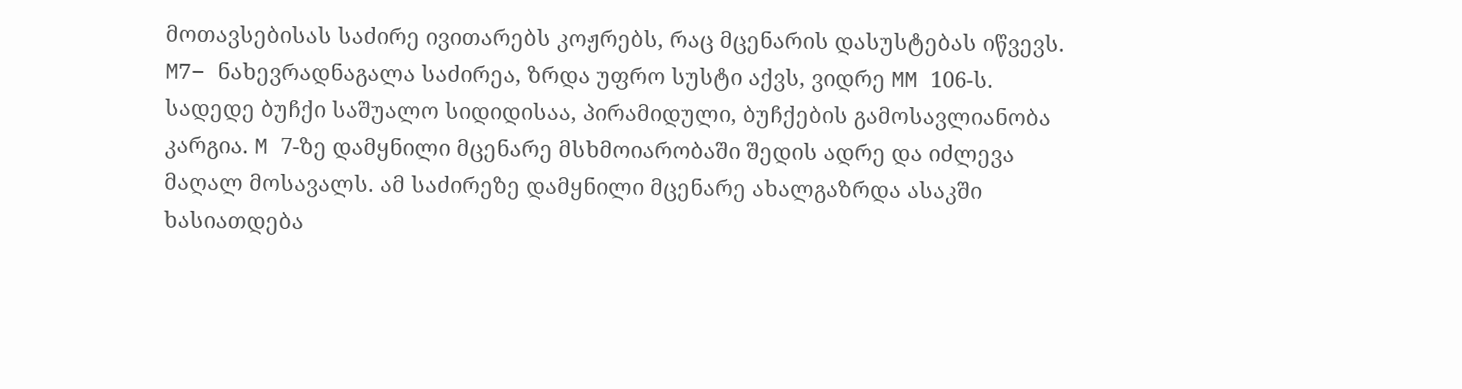მოთავსებისას საძირე ივითარებს კოჟრებს, რაც მცენარის დასუსტებას იწვევს.
M7– ნახევრადნაგალა საძირეა, ზრდა უფრო სუსტი აქვს, ვიდრე MM 106-ს. სადედე ბუჩქი საშუალო სიდიდისაა, პირამიდული, ბუჩქების გამოსავლიანობა კარგია. M 7-ზე დამყნილი მცენარე მსხმოიარობაში შედის ადრე და იძლევა მაღალ მოსავალს. ამ საძირეზე დამყნილი მცენარე ახალგაზრდა ასაკში ხასიათდება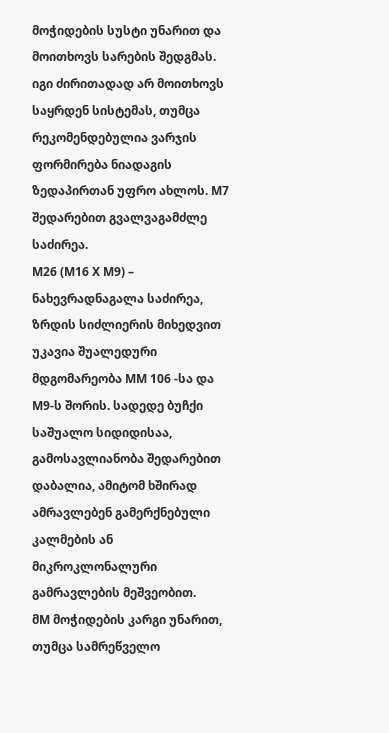მოჭიდების სუსტი უნარით და მოითხოვს სარების შედგმას. იგი ძირითადად არ მოითხოვს საყრდენ სისტემას, თუმცა რეკომენდებულია ვარჯის ფორმირება ნიადაგის ზედაპირთან უფრო ახლოს. M7 შედარებით გვალვაგამძლე საძირეა.
M26 (M16 X M9) – ნახევრადნაგალა საძირეა, ზრდის სიძლიერის მიხედვით უკავია შუალედური მდგომარეობა MM 106 -სა და M9-ს შორის. სადედე ბუჩქი საშუალო სიდიდისაა, გამოსავლიანობა შედარებით დაბალია, ამიტომ ხშირად ამრავლებენ გამერქნებული კალმების ან მიკროკლონალური გამრავლების მეშვეობით.
მM მოჭიდების კარგი უნარით, თუმცა სამრეწველო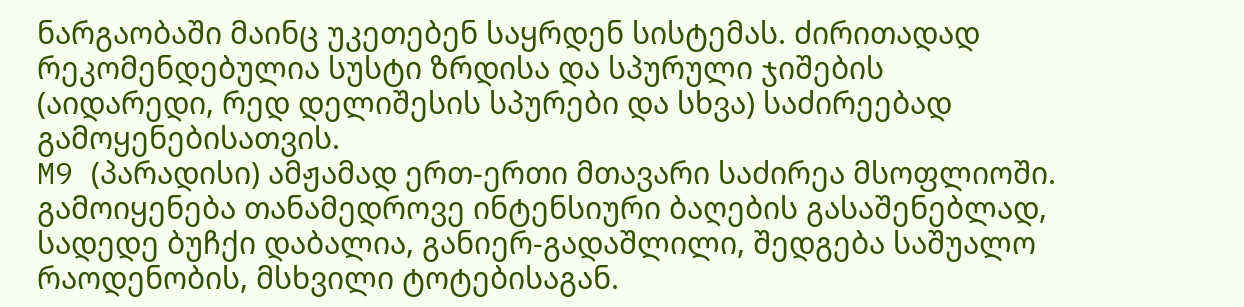ნარგაობაში მაინც უკეთებენ საყრდენ სისტემას. ძირითადად რეკომენდებულია სუსტი ზრდისა და სპურული ჯიშების (აიდარედი, რედ დელიშესის სპურები და სხვა) საძირეებად გამოყენებისათვის.
M9 (პარადისი) ამჟამად ერთ-ერთი მთავარი საძირეა მსოფლიოში. გამოიყენება თანამედროვე ინტენსიური ბაღების გასაშენებლად, სადედე ბუჩქი დაბალია, განიერ-გადაშლილი, შედგება საშუალო რაოდენობის, მსხვილი ტოტებისაგან.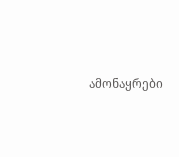ამონაყრები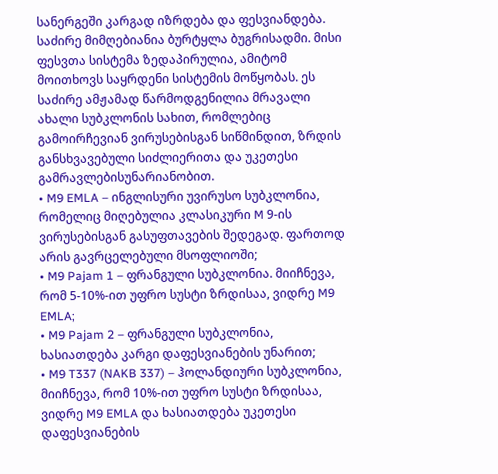სანერგეში კარგად იზრდება და ფესვიანდება. საძირე მიმღებიანია ბურტყლა ბუგრისადმი. მისი ფესვთა სისტემა ზედაპირულია, ამიტომ მოითხოვს საყრდენი სისტემის მოწყობას. ეს საძირე ამჟამად წარმოდგენილია მრავალი ახალი სუბკლონის სახით, რომლებიც გამოირჩევიან ვირუსებისგან სიწმინდით, ზრდის განსხვავებული სიძლიერითა და უკეთესი გამრავლებისუნარიანობით.
• M9 EMLA – ინგლისური უვირუსო სუბკლონია, რომელიც მიღებულია კლასიკური M 9-ის ვირუსებისგან გასუფთავების შედეგად. ფართოდ არის გავრცელებული მსოფლიოში;
• M9 Pajam 1 – ფრანგული სუბკლონია. მიიჩნევა, რომ 5-10%-ით უფრო სუსტი ზრდისაა, ვიდრე M9 EMLA;
• M9 Pajam 2 – ფრანგული სუბკლონია, ხასიათდება კარგი დაფესვიანების უნარით;
• M9 T337 (NAKB 337) – ჰოლანდიური სუბკლონია, მიიჩნევა, რომ 10%-ით უფრო სუსტი ზრდისაა, ვიდრე M9 EMLA და ხასიათდება უკეთესი დაფესვიანების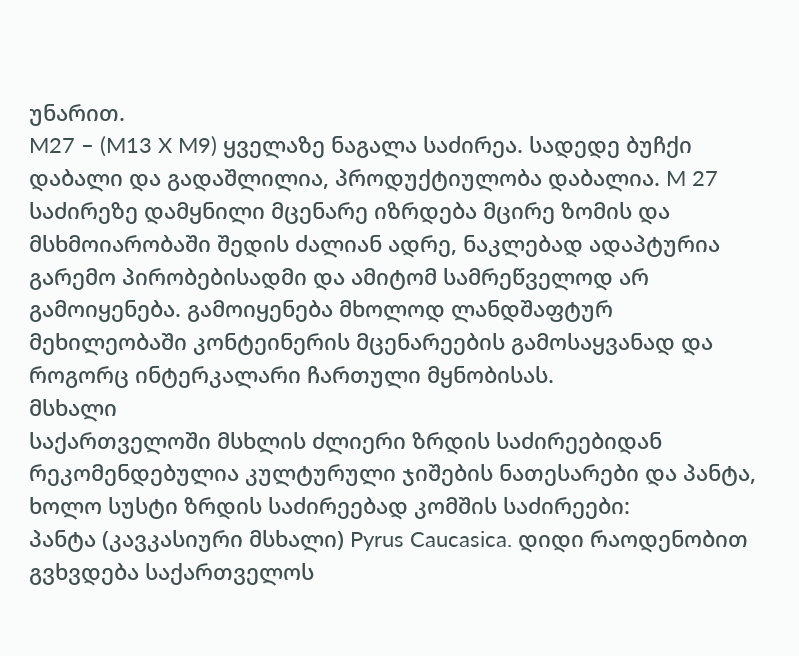უნარით.
M27 – (M13 X M9) ყველაზე ნაგალა საძირეა. სადედე ბუჩქი დაბალი და გადაშლილია, პროდუქტიულობა დაბალია. M 27 საძირეზე დამყნილი მცენარე იზრდება მცირე ზომის და მსხმოიარობაში შედის ძალიან ადრე, ნაკლებად ადაპტურია გარემო პირობებისადმი და ამიტომ სამრეწველოდ არ გამოიყენება. გამოიყენება მხოლოდ ლანდშაფტურ მეხილეობაში კონტეინერის მცენარეების გამოსაყვანად და როგორც ინტერკალარი ჩართული მყნობისას.
მსხალი
საქართველოში მსხლის ძლიერი ზრდის საძირეებიდან რეკომენდებულია კულტურული ჯიშების ნათესარები და პანტა, ხოლო სუსტი ზრდის საძირეებად კომშის საძირეები:
პანტა (კავკასიური მსხალი) Pyrus Caucasica. დიდი რაოდენობით გვხვდება საქართველოს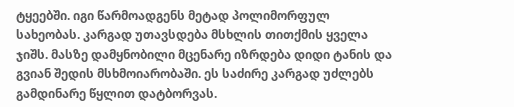ტყეებში. იგი წარმოადგენს მეტად პოლიმორფულ სახეობას. კარგად უთავსდება მსხლის თითქმის ყველა ჯიშს. მასზე დამყნობილი მცენარე იზრდება დიდი ტანის და გვიან შედის მსხმოიარობაში. ეს საძირე კარგად უძლებს გამდინარე წყლით დატბორვას.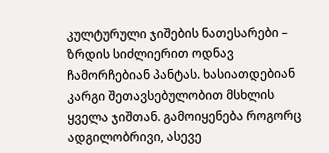კულტურული ჯიშების ნათესარები – ზრდის სიძლიერით ოდნავ ჩამორჩებიან პანტას. ხასიათდებიან კარგი შეთავსებულობით მსხლის ყველა ჯიშთან. გამოიყენება როგორც ადგილობრივი, ასევე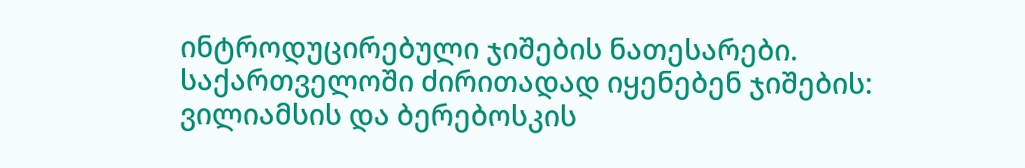ინტროდუცირებული ჯიშების ნათესარები. საქართველოში ძირითადად იყენებენ ჯიშების: ვილიამსის და ბერებოსკის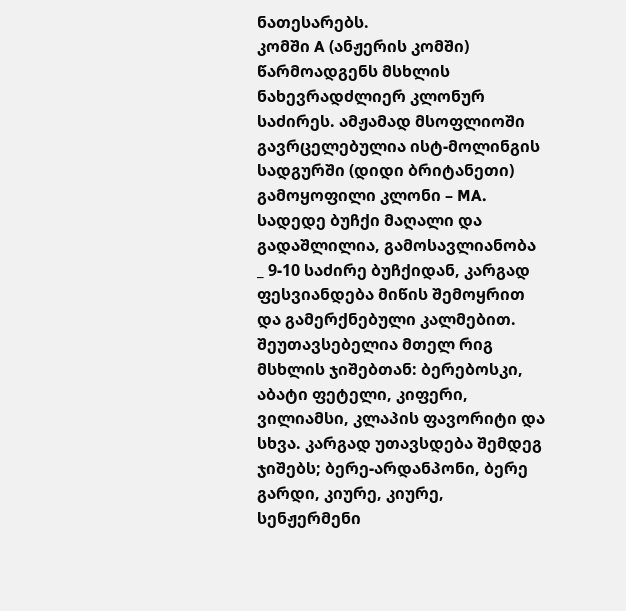ნათესარებს.
კომში A (ანჟერის კომში) წარმოადგენს მსხლის ნახევრადძლიერ კლონურ საძირეს. ამჟამად მსოფლიოში გავრცელებულია ისტ-მოლინგის სადგურში (დიდი ბრიტანეთი) გამოყოფილი კლონი – MA. სადედე ბუჩქი მაღალი და გადაშლილია, გამოსავლიანობა _ 9-10 საძირე ბუჩქიდან, კარგად ფესვიანდება მიწის შემოყრით და გამერქნებული კალმებით. შეუთავსებელია მთელ რიგ მსხლის ჯიშებთან: ბერებოსკი, აბატი ფეტელი, კიფერი, ვილიამსი, კლაპის ფავორიტი და სხვა. კარგად უთავსდება შემდეგ ჯიშებს; ბერე-არდანპონი, ბერე გარდი, კიურე, კიურე, სენჟერმენი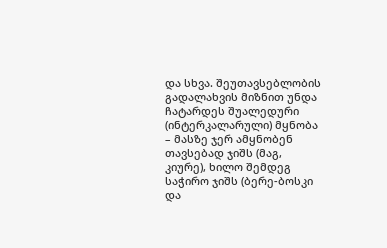და სხვა. შეუთავსებლობის გადალახვის მიზნით უნდა ჩატარდეს შუალედური (ინტერკალარული) მყნობა – მასზე ჯერ ამყნობენ თავსებად ჯიშს (მაგ, კიურე), ხილო შემდეგ საჭირო ჯიშს (ბერე-ბოსკი და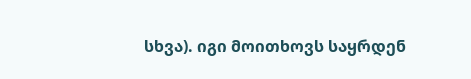სხვა). იგი მოითხოვს საყრდენ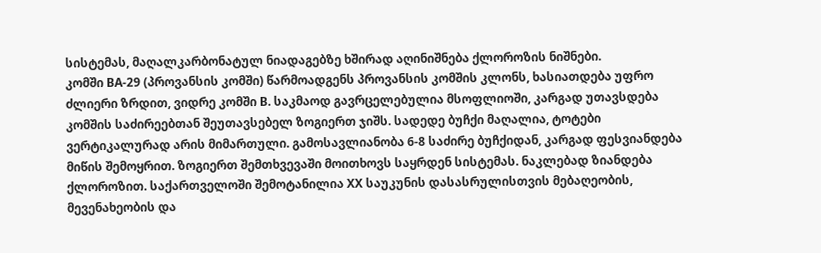სისტემას, მაღალკარბონატულ ნიადაგებზე ხშირად აღინიშნება ქლოროზის ნიშნები.
კომში BA-29 (პროვანსის კომში) წარმოადგენს პროვანსის კომშის კლონს, ხასიათდება უფრო ძლიერი ზრდით, ვიდრე კომში B. საკმაოდ გავრცელებულია მსოფლიოში, კარგად უთავსდება კომშის საძირეებთან შეუთავსებელ ზოგიერთ ჯიშს. სადედე ბუჩქი მაღალია, ტოტები ვერტიკალურად არის მიმართული. გამოსავლიანობა 6-8 საძირე ბუჩქიდან, კარგად ფესვიანდება მიწის შემოყრით. ზოგიერთ შემთხვევაში მოითხოვს საყრდენ სისტემას. ნაკლებად ზიანდება ქლოროზით. საქართველოში შემოტანილია XX საუკუნის დასასრულისთვის მებაღეობის, მევენახეობის და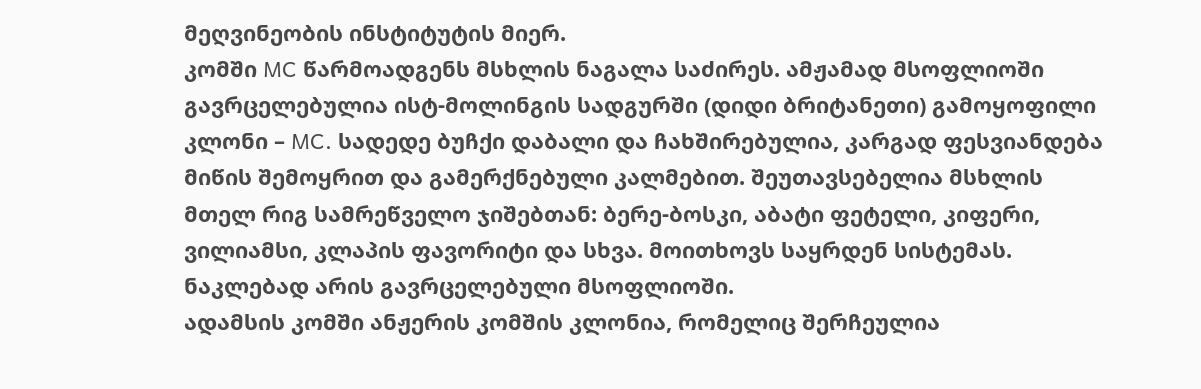მეღვინეობის ინსტიტუტის მიერ.
კომში MC წარმოადგენს მსხლის ნაგალა საძირეს. ამჟამად მსოფლიოში გავრცელებულია ისტ-მოლინგის სადგურში (დიდი ბრიტანეთი) გამოყოფილი კლონი – MC. სადედე ბუჩქი დაბალი და ჩახშირებულია, კარგად ფესვიანდება მიწის შემოყრით და გამერქნებული კალმებით. შეუთავსებელია მსხლის მთელ რიგ სამრეწველო ჯიშებთან: ბერე-ბოსკი, აბატი ფეტელი, კიფერი, ვილიამსი, კლაპის ფავორიტი და სხვა. მოითხოვს საყრდენ სისტემას. ნაკლებად არის გავრცელებული მსოფლიოში.
ადამსის კომში ანჟერის კომშის კლონია, რომელიც შერჩეულია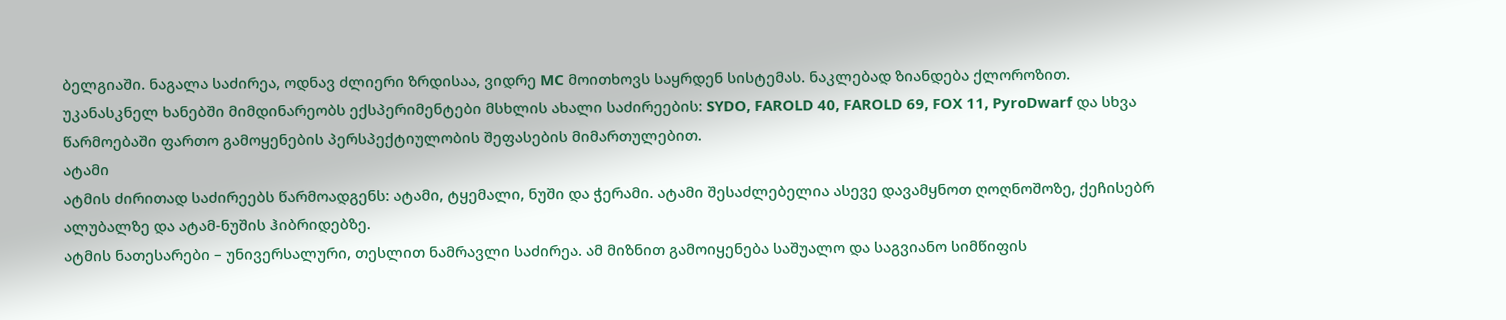ბელგიაში. ნაგალა საძირეა, ოდნავ ძლიერი ზრდისაა, ვიდრე MC მოითხოვს საყრდენ სისტემას. ნაკლებად ზიანდება ქლოროზით.
უკანასკნელ ხანებში მიმდინარეობს ექსპერიმენტები მსხლის ახალი საძირეების: SYDO, FAROLD 40, FAROLD 69, FOX 11, PyroDwarf და სხვა წარმოებაში ფართო გამოყენების პერსპექტიულობის შეფასების მიმართულებით.
ატამი
ატმის ძირითად საძირეებს წარმოადგენს: ატამი, ტყემალი, ნუში და ჭერამი. ატამი შესაძლებელია ასევე დავამყნოთ ღოღნოშოზე, ქეჩისებრ ალუბალზე და ატამ-ნუშის ჰიბრიდებზე.
ატმის ნათესარები – უნივერსალური, თესლით ნამრავლი საძირეა. ამ მიზნით გამოიყენება საშუალო და საგვიანო სიმწიფის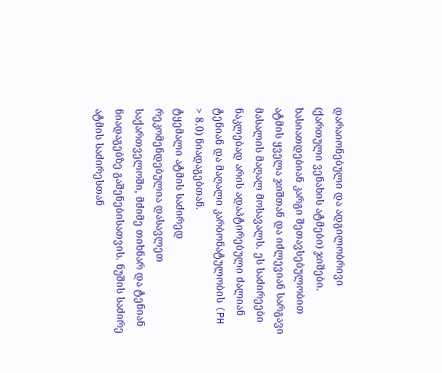დარაიონებული და ადგილობრივი (ქართული ვენახის ატმები) ჯიშები. ხასიათდებიან კარგი შეთავსებულობით ატმის ყველა ჯიშთან და იძლევიან სარგავი მასალის მაღალ მოსავალს. ეს საძირეები ნაკლებად არის ადაპტირებული ძალიან ტენიან და მაღალი კარბონატულობის (PH > 8.0) ნიადაგებთან.
ტყემალი ატმის საძირედ რეკომენდებულია დასავლეთ საქართველოში, მძიმე თიხნარ და ტენიან ნიადაგებზე გაშენებისათვის. ნუშის საძირე ატმის საძირესთან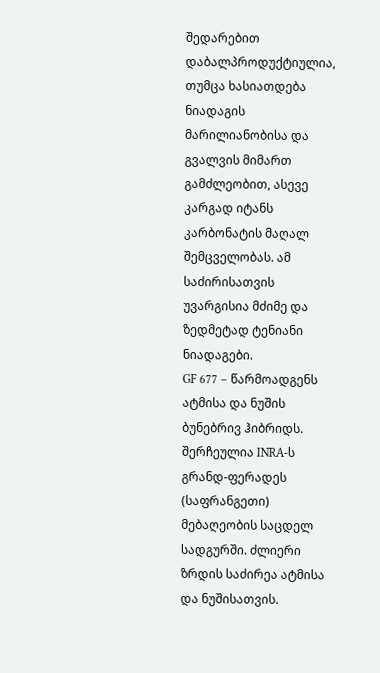შედარებით დაბალპროდუქტიულია, თუმცა ხასიათდება ნიადაგის მარილიანობისა და გვალვის მიმართ გამძლეობით, ასევე კარგად იტანს კარბონატის მაღალ შემცველობას. ამ საძირისათვის უვარგისია მძიმე და ზედმეტად ტენიანი ნიადაგები.
GF 677 – წარმოადგენს ატმისა და ნუშის ბუნებრივ ჰიბრიდს. შერჩეულია INRA-ს გრანდ-ფერადეს (საფრანგეთი) მებაღეობის საცდელ სადგურში. ძლიერი ზრდის საძირეა ატმისა და ნუშისათვის.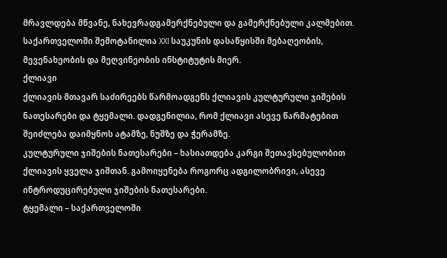მრავლდება მწვანე, ნახევრადგამერქნებული და გამერქნებული კალმებით. საქართველოში შემოტანილია XXI საუკუნის დასაწყისში მებაღეობის, მევენახეობის და მეღვინეობის ინსტიტუტის მიერ.
ქლიავი
ქლიავის მთავარ საძირეებს წარმოადგენს ქლიავის კულტურული ჯიშების ნათესარები და ტყემალი. დადგენილია, რომ ქლიავი ასევე წარმატებით შეიძლება დაიმყნოს ატამზე, ნუშზე და ჭერამზე.
კულტურული ჯიშების ნათესარები – ხასიათდება კარგი შეთავსებულობით ქლიავის ყველა ჯიშთან. გამოიყენება როგორც ადგილობრივი, ასევე ინტროდუცირებული ჯიშების ნათესარები.
ტყემალი – საქართველოში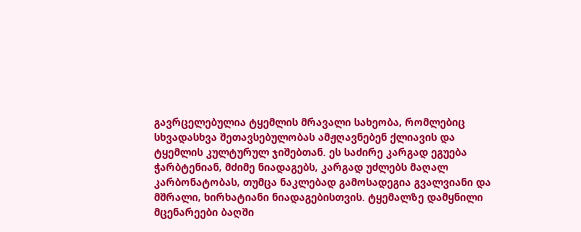გავრცელებულია ტყემლის მრავალი სახეობა, რომლებიც სხვადასხვა შეთავსებულობას ამჟღავნებენ ქლიავის და ტყემლის კულტურულ ჯიშებთან. ეს საძირე კარგად ეგუება ჭარბტენიან, მძიმე ნიადაგებს, კარგად უძლებს მაღალ კარბონატობას, თუმცა ნაკლებად გამოსადეგია გვალვიანი და მშრალი, ხირხატიანი ნიადაგებისთვის. ტყემალზე დამყნილი მცენარეები ბაღში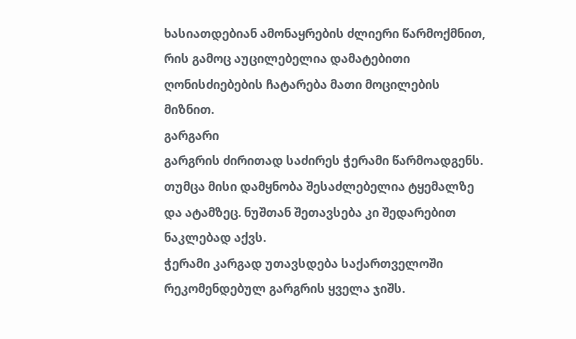ხასიათდებიან ამონაყრების ძლიერი წარმოქმნით, რის გამოც აუცილებელია დამატებითი ღონისძიებების ჩატარება მათი მოცილების მიზნით.
გარგარი
გარგრის ძირითად საძირეს ჭერამი წარმოადგენს. თუმცა მისი დამყნობა შესაძლებელია ტყემალზე და ატამზეც. ნუშთან შეთავსება კი შედარებით ნაკლებად აქვს.
ჭერამი კარგად უთავსდება საქართველოში რეკომენდებულ გარგრის ყველა ჯიშს.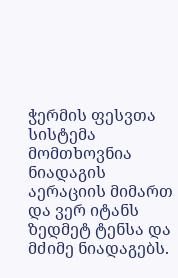ჭერმის ფესვთა სისტემა მომთხოვნია ნიადაგის აერაციის მიმართ და ვერ იტანს ზედმეტ ტენსა და მძიმე ნიადაგებს.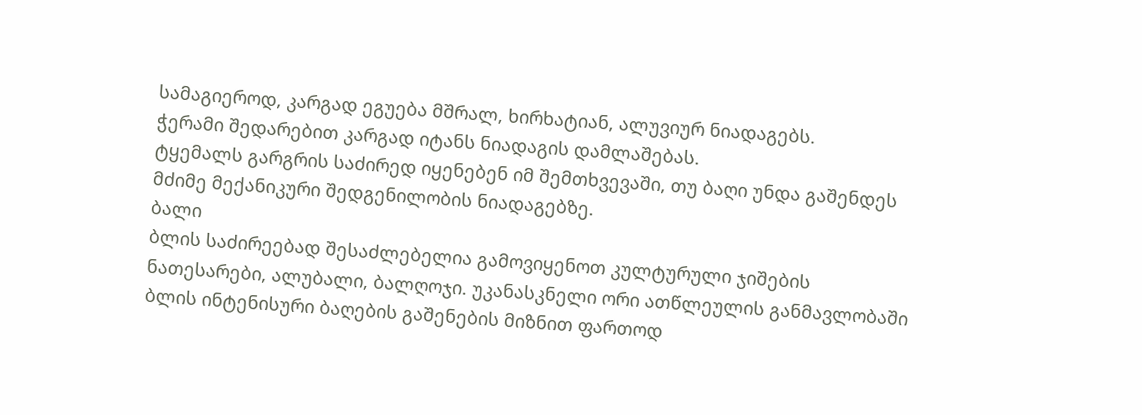სამაგიეროდ, კარგად ეგუება მშრალ, ხირხატიან, ალუვიურ ნიადაგებს.
ჭერამი შედარებით კარგად იტანს ნიადაგის დამლაშებას.
ტყემალს გარგრის საძირედ იყენებენ იმ შემთხვევაში, თუ ბაღი უნდა გაშენდეს მძიმე მექანიკური შედგენილობის ნიადაგებზე.
ბალი
ბლის საძირეებად შესაძლებელია გამოვიყენოთ კულტურული ჯიშების ნათესარები, ალუბალი, ბალღოჯი. უკანასკნელი ორი ათწლეულის განმავლობაში ბლის ინტენისური ბაღების გაშენების მიზნით ფართოდ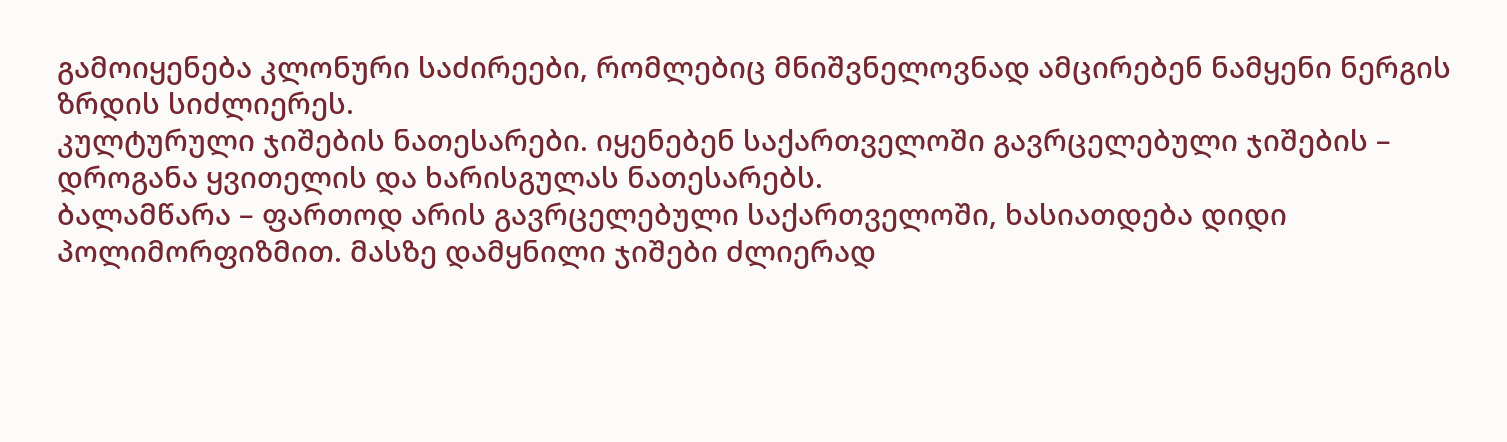გამოიყენება კლონური საძირეები, რომლებიც მნიშვნელოვნად ამცირებენ ნამყენი ნერგის ზრდის სიძლიერეს.
კულტურული ჯიშების ნათესარები. იყენებენ საქართველოში გავრცელებული ჯიშების – დროგანა ყვითელის და ხარისგულას ნათესარებს.
ბალამწარა – ფართოდ არის გავრცელებული საქართველოში, ხასიათდება დიდი პოლიმორფიზმით. მასზე დამყნილი ჯიშები ძლიერად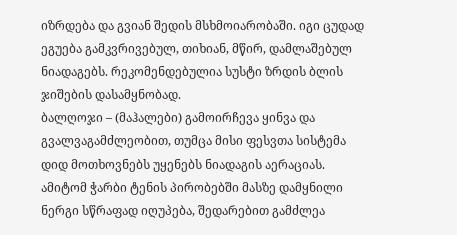იზრდება და გვიან შედის მსხმოიარობაში. იგი ცუდად ეგუება გამკვრივებულ, თიხიან, მწირ, დამლაშებულ ნიადაგებს. რეკომენდებულია სუსტი ზრდის ბლის ჯიშების დასამყნობად.
ბალღოჯი – (მაჰალები) გამოირჩევა ყინვა და გვალვაგამძლეობით, თუმცა მისი ფესვთა სისტემა დიდ მოთხოვნებს უყენებს ნიადაგის აერაციას. ამიტომ ჭარბი ტენის პირობებში მასზე დამყნილი ნერგი სწრაფად იღუპება, შედარებით გამძლეა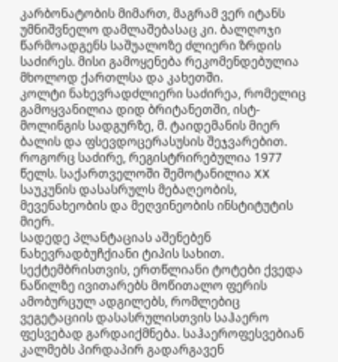კარბონატობის მიმართ, მაგრამ ვერ იტანს უმნიშვნელო დამლაშებასაც კი. ბალღოჯი წარმოადგენს საშუალოზე ძლიერი ზრდის საძირეს. მისი გამოყენება რეკომენდებულია მხოლოდ ქართლსა და კახეთში.
კოლტი ნახევრადძლიერი საძირეა, რომელიც გამოყვანილია დიდ ბრიტანეთში, ისტ-მოლინგის სადგურზე, მ. ტაიდემანის მიერ ბალის და ფსევდოცერასუსის შეჯვარებით. როგორც საძირე, რეგისტრირებულია 1977 წელს. საქართველოში შემოტანილია XX საუკუნის დასასრულს მებაღეობის, მევენახეობის და მეღვინეობის ინსტიტუტის მიერ.
სადედე პლანტაციას აშენებენ ნახევრადბუჩქიანი ტიპის სახით. სექტემბრისთვის, ერთწლიანი ტოტები ქვედა ნაწილზე ივითარებს მოწითალო ფერის ამობურცულ ადგილებს, რომლებიც ვეგეტაციის დასასრულისთვის საჰაერო ფესვებად გარდაიქმნება. საჰაეროფესვებიან კალმებს პირდაპირ გადარგავენ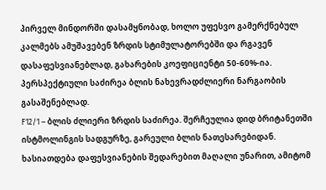პირველ მინდორში დასამყნობად, ხოლო უფესვო გამერქნებულ კალმებს ამუშავებენ ზრდის სტიმულატორებში და რგავენ დასაფესვიანებლად, გახარების კოეფიციენტი 50-60%-ია. პერსპექტიული საძირეა ბლის ნახევრადძლიერი ნარგაობის გასაშენებლად.
F12/1 – ბლის ძლიერი ზრდის საძირეა. შერჩეულია დიდ ბრიტანეთში ისტმოლინგის სადგურზე, გარეული ბლის ნათესარებიდან. ხასიათდება დაფესვიანების შედარებით მაღალი უნარით, ამიტომ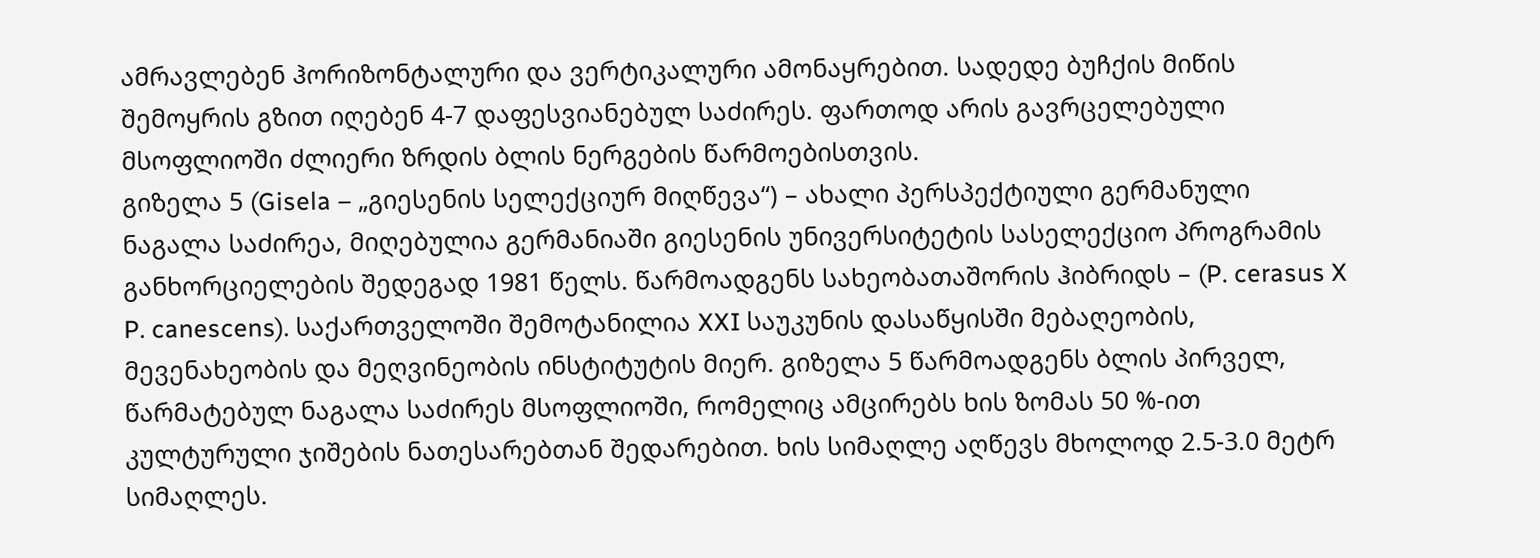ამრავლებენ ჰორიზონტალური და ვერტიკალური ამონაყრებით. სადედე ბუჩქის მიწის შემოყრის გზით იღებენ 4-7 დაფესვიანებულ საძირეს. ფართოდ არის გავრცელებული მსოფლიოში ძლიერი ზრდის ბლის ნერგების წარმოებისთვის.
გიზელა 5 (Gisela – „გიესენის სელექციურ მიღწევა“) – ახალი პერსპექტიული გერმანული ნაგალა საძირეა, მიღებულია გერმანიაში გიესენის უნივერსიტეტის სასელექციო პროგრამის განხორციელების შედეგად 1981 წელს. წარმოადგენს სახეობათაშორის ჰიბრიდს – (P. cerasus X P. canescens). საქართველოში შემოტანილია XXI საუკუნის დასაწყისში მებაღეობის, მევენახეობის და მეღვინეობის ინსტიტუტის მიერ. გიზელა 5 წარმოადგენს ბლის პირველ, წარმატებულ ნაგალა საძირეს მსოფლიოში, რომელიც ამცირებს ხის ზომას 50 %-ით კულტურული ჯიშების ნათესარებთან შედარებით. ხის სიმაღლე აღწევს მხოლოდ 2.5-3.0 მეტრ სიმაღლეს.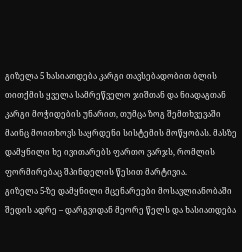გიზელა 5 ხასიათდება კარგი თავსებადობით ბლის თითქმის ყველა სამრეწველო ჯიშთან და ნიადაგთან კარგი მოჭიდების უნარით, თუმცა ზოგ შემთხვევაში მაინც მოითხოვს საყრდენი სისტემის მოწყობას. მასზე დამყნილი ხე ივითარებს ფართო ვარჯს, რომლის ფორმირებაც შპინდელის წესით მარტივია.
გიზელა 5-ზე დამყნილი მცენარეები მოსავლიანობაში შედის ადრე – დარგვიდან მეორე წელს და ხასიათდება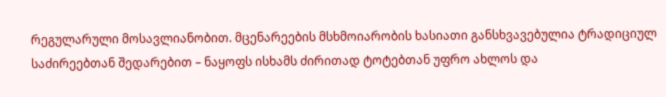რეგულარული მოსავლიანობით. მცენარეების მსხმოიარობის ხასიათი განსხვავებულია ტრადიციულ საძირეებთან შედარებით – ნაყოფს ისხამს ძირითად ტოტებთან უფრო ახლოს და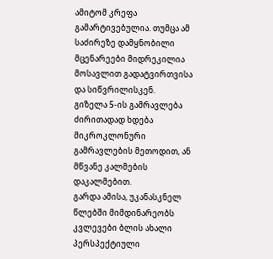ამიტომ კრეფა გამარტივებულია. თუმცა ამ საძირეზე დამყნობილი მცენარეები მიდრეკილია მოსავლით გადატვირთვისა და სიწვრილისკენ.
გიზელა 5-ის გამრავლება ძირითადად ხდება მიკროკლონური გამრავლების მეთოდით, ან მწვანე კალმების დაკალმებით.
გარდა ამისა, უკანასკნელ წლებში მიმდინარეობს კვლევები ბლის ახალი პერსპექტიული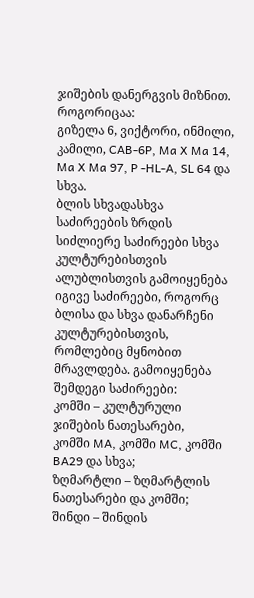ჯიშების დანერგვის მიზნით. როგორიცაა:
გიზელა 6, ვიქტორი, ინმილი, კამილი, CAB-6P, Ma X Ma 14, Ma X Ma 97, P -HL-A, SL 64 და სხვა.
ბლის სხვადასხვა საძირეების ზრდის სიძლიერე საძირეები სხვა კულტურებისთვის ალუბლისთვის გამოიყენება იგივე საძირეები, როგორც ბლისა და სხვა დანარჩენი კულტურებისთვის, რომლებიც მყნობით მრავლდება. გამოიყენება შემდეგი საძირეები:
კომში – კულტურული ჯიშების ნათესარები,
კომში MA, კომში MC, კომში BA29 და სხვა;
ზღმარტლი – ზღმარტლის ნათესარები და კომში;
შინდი – შინდის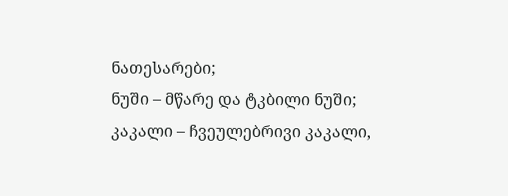ნათესარები;
ნუში – მწარე და ტკბილი ნუში;
კაკალი – ჩვეულებრივი კაკალი,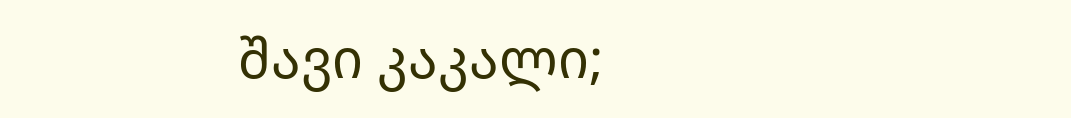შავი კაკალი;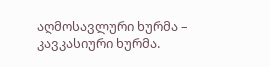აღმოსავლური ხურმა – კავკასიური ხურმა.